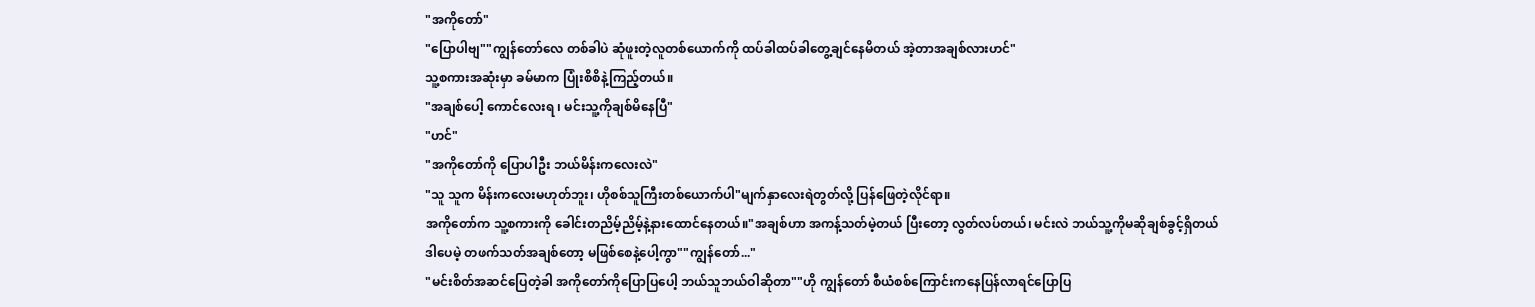"အကိုတော်"
"ပြောပါဗျ""ကျွန်တော်လေ တစ်ခါပဲ ဆုံဖူးတဲ့လူတစ်ယောက်ကို ထပ်ခါထပ်ခါတွေ့ချင်နေမိတယ် အဲ့တာအချစ်လားဟင်"
သူ့စကားအဆုံးမှာ ခမ်မာက ပြုံးစိစိနဲ့ကြည့်တယ်။
"အချစ်ပေါ့ ကောင်လေးရ ၊ မင်းသူ့ကိုချစ်မိနေပြီ"
"ဟင်"
"အကိုတော်ကို ပြောပါဦး ဘယ်မိန်းကလေးလဲ"
"သူ သူက မိန်းကလေးမဟုတ်ဘူး၊ ဟိုစစ်သူကြီးတစ်ယောက်ပါ"မျက်နှာလေးရဲတွတ်လို့ ပြန်ဖြေတဲ့လိုင်ရာ။
အကိုတော်က သူ့စကားကို ခေါင်းတညိမ့်ညိမ့်နဲ့နားထောင်နေတယ်။"အချစ်ဟာ အကန့်သတ်မဲ့တယ် ပြီးတော့ လွတ်လပ်တယ်၊ မင်းလဲ ဘယ်သူ့ကိုမဆိုချစ်ခွင့်ရှိတယ်
ဒါပေမဲ့ တဖက်သတ်အချစ်တော့ မဖြစ်စေနဲ့ပေါ့ကွာ""ကျွန်တော်..."
"မင်းစိတ်အဆင်ပြေတဲ့ခါ အကိုတော်ကိုပြောပြပေါ့ ဘယ်သူဘယ်ဝါဆိုတာ""ဟို ကျွန်တော် စီယံစစ်ကြောင်းကနေပြန်လာရင်ပြောပြ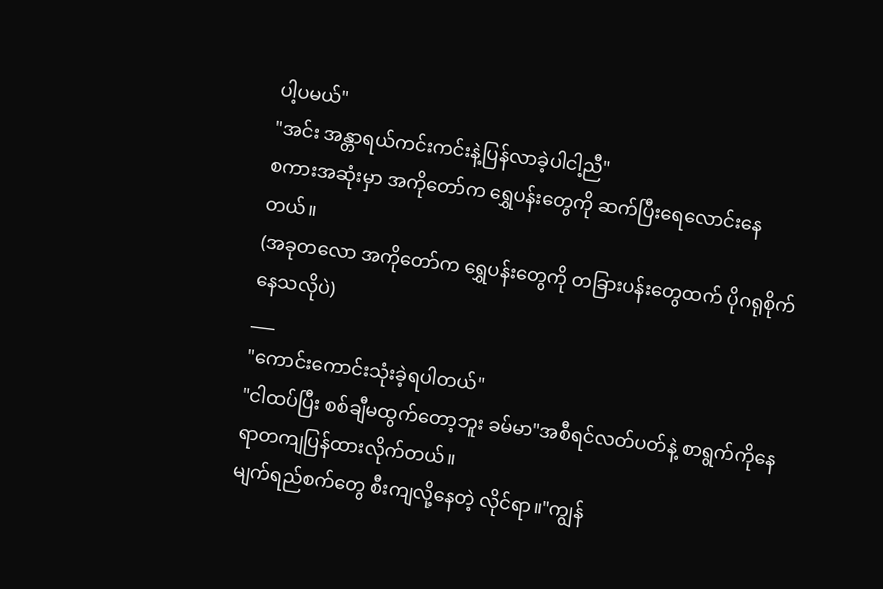ပါ့ပမယ်"
"အင်း အန္တာရယ်ကင်းကင်းနဲ့ပြန်လာခဲ့ပါငါ့ညီ"
စကားအဆုံးမှာ အကိုတော်က ရွှေပန်းတွေကို ဆက်ပြီးရေလောင်းနေတယ်။
(အခုတလော အကိုတော်က ရွှေပန်းတွေကို တခြားပန်းတွေထက် ပိုဂရုစိုက်နေသလိုပဲ)
___
"ကောင်းကောင်းသုံးခဲ့ရပါတယ်"
"ငါထပ်ပြီး စစ်ချီမထွက်တော့ဘူး ခမ်မာ"အစီရင်လတ်ပတ်နဲ့ စာရွက်ကိုနေရာတကျပြန်ထားလိုက်တယ်။
မျက်ရည်စက်တွေ စီးကျလို့နေတဲ့ လိုင်ရာ။"ကျွန်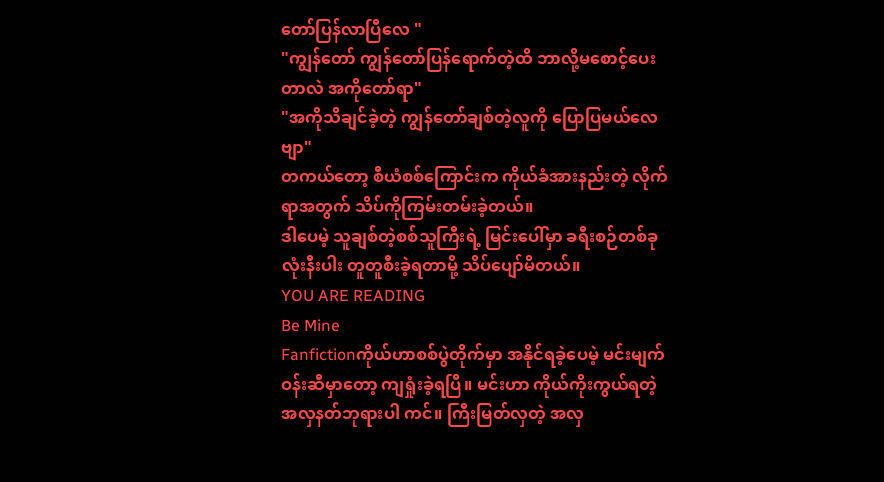တော်ပြန်လာပြီလေ "
"ကျွန်တော် ကျွန်တော်ပြန်ရောက်တဲ့ထိ ဘာလို့မစောင့်ပေးတာလဲ အကိုတော်ရာ"
"အကိုသိချင်ခဲ့တဲ့ ကျွန်တော်ချစ်တဲ့လူကို ပြောပြမယ်လေဗျာ"
တကယ်တော့ စီယံစစ်ကြောင်းက ကိုယ်ခံအားနည်းတဲ့ လိုက်ရာအတွက် သိပ်ကိုကြမ်းတမ်းခဲ့တယ်။
ဒါပေမဲ့ သူချစ်တဲ့စစ်သူကြီးရဲ့ မြင်းပေါ်မှာ ခရီးစဉ်တစ်ခုလုံးနီးပါး တူတူစီးခဲ့ရတာမို့ သိပ်ပျော်မိတယ်။
YOU ARE READING
Be Mine
Fanfictionကိုယ်ဟာစစ်ပွဲတိုက်မှာ အနိုင်ရခဲ့ပေမဲ့ မင်းမျက်ဝန်းဆီမှာတော့ ကျရှုံးခဲ့ရပြီ။ မင်းဟာ ကိုယ်ကိုးကွယ်ရတဲ့ အလှနတ်ဘုရားပါ ကင်။ ကြီးမြတ်လှတဲ့ အလှ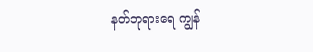နတ်ဘုရားရေ ကျွန်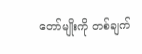တော်မျိုးကို တစ်ချက်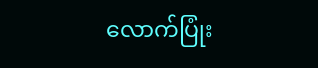လောက်ပြုံး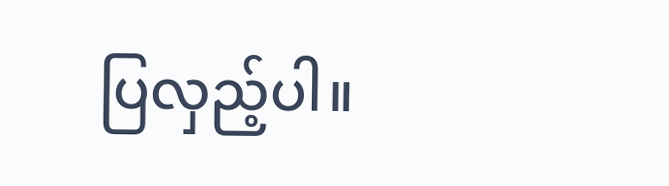ပြလှည့်ပါ။